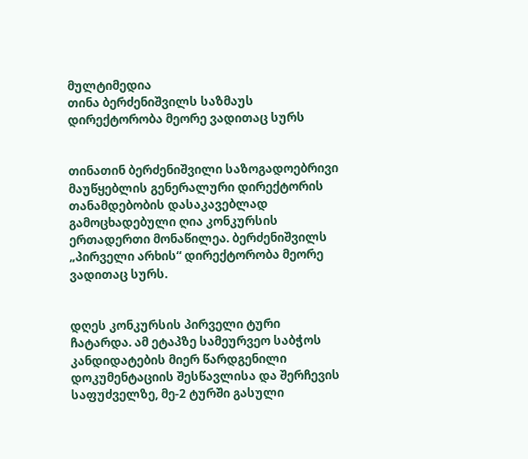მულტიმედია
თინა ბერძენიშვილს საზმაუს დირექტორობა მეორე ვადითაც სურს


თინათინ ბერძენიშვილი საზოგადოებრივი მაუწყებლის გენერალური დირექტორის თანამდებობის დასაკავებლად გამოცხადებული ღია კონკურსის ერთადერთი მონაწილეა. ბერძენიშვილს „პირველი არხის“ დირექტორობა მეორე ვადითაც სურს.


დღეს კონკურსის პირველი ტური ჩატარდა. ამ ეტაპზე სამეურვეო საბჭოს კანდიდატების მიერ წარდგენილი დოკუმენტაციის შესწავლისა და შერჩევის საფუძველზე, მე-2 ტურში გასული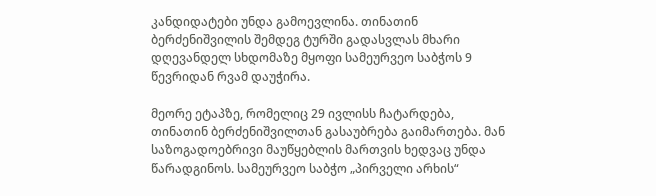კანდიდატები უნდა გამოევლინა. თინათინ ბერძენიშვილის შემდეგ ტურში გადასვლას მხარი დღევანდელ სხდომაზე მყოფი სამეურვეო საბჭოს 9 წევრიდან რვამ დაუჭირა.

მეორე ეტაპზე, რომელიც 29 ივლისს ჩატარდება, თინათინ ბერძენიშვილთან გასაუბრება გაიმართება. მან საზოგადოებრივი მაუწყებლის მართვის ხედვაც უნდა წარადგინოს. სამეურვეო საბჭო „პირველი არხის“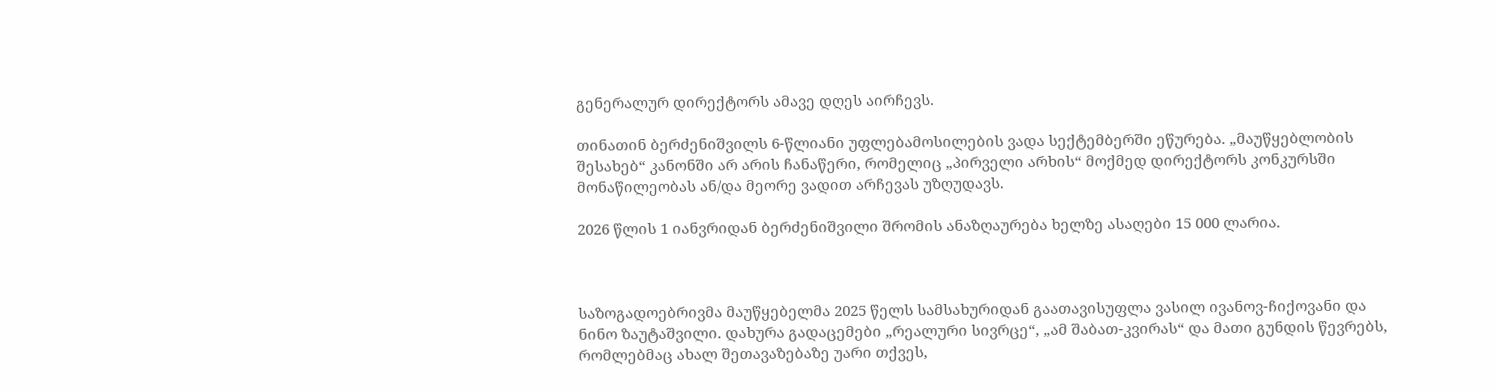გენერალურ დირექტორს ამავე დღეს აირჩევს.

თინათინ ბერძენიშვილს 6-წლიანი უფლებამოსილების ვადა სექტემბერში ეწურება. „მაუწყებლობის შესახებ“ კანონში არ არის ჩანაწერი, რომელიც „პირველი არხის“ მოქმედ დირექტორს კონკურსში მონაწილეობას ან/და მეორე ვადით არჩევას უზღუდავს.

2026 წლის 1 იანვრიდან ბერძენიშვილი შრომის ანაზღაურება ხელზე ასაღები 15 000 ლარია.



საზოგადოებრივმა მაუწყებელმა 2025 წელს სამსახურიდან გაათავისუფლა ვასილ ივანოვ-ჩიქოვანი და ნინო ზაუტაშვილი. დახურა გადაცემები „რეალური სივრცე“, „ამ შაბათ-კვირას“ და მათი გუნდის წევრებს, რომლებმაც ახალ შეთავაზებაზე უარი თქვეს,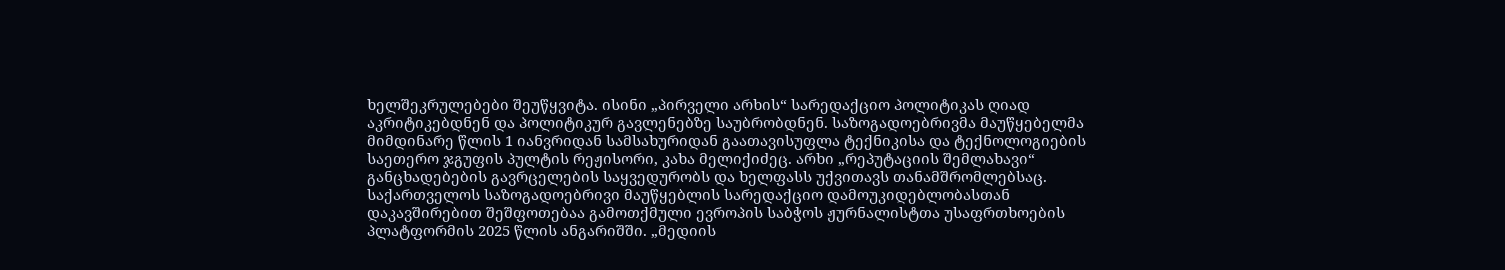ხელშეკრულებები შეუწყვიტა. ისინი „პირველი არხის“ სარედაქციო პოლიტიკას ღიად აკრიტიკებდნენ და პოლიტიკურ გავლენებზე საუბრობდნენ. საზოგადოებრივმა მაუწყებელმა მიმდინარე წლის 1 იანვრიდან სამსახურიდან გაათავისუფლა ტექნიკისა და ტექნოლოგიების საეთერო ჯგუფის პულტის რეჟისორი, კახა მელიქიძეც. არხი „რეპუტაციის შემლახავი“ განცხადებების გავრცელების საყვედურობს და ხელფასს უქვითავს თანამშრომლებსაც.
საქართველოს საზოგადოებრივი მაუწყებლის სარედაქციო დამოუკიდებლობასთან დაკავშირებით შეშფოთებაა გამოთქმული ევროპის საბჭოს ჟურნალისტთა უსაფრთხოების პლატფორმის 2025 წლის ანგარიშში. „მედიის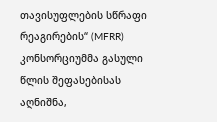თავისუფლების სწრაფი რეაგირების“ (MFRR) კონსორციუმმა გასული წლის შეფასებისას აღნიშნა,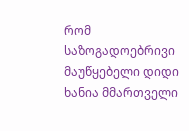რომ საზოგადოებრივი მაუწყებელი დიდი ხანია მმართველი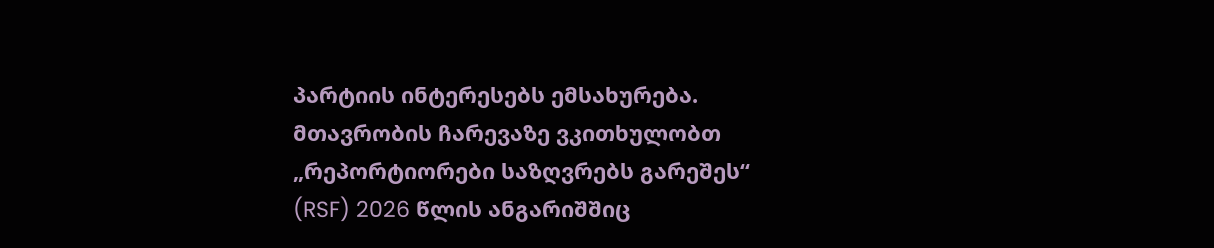პარტიის ინტერესებს ემსახურება. მთავრობის ჩარევაზე ვკითხულობთ „რეპორტიორები საზღვრებს გარეშეს“ (RSF) 2026 წლის ანგარიშშიც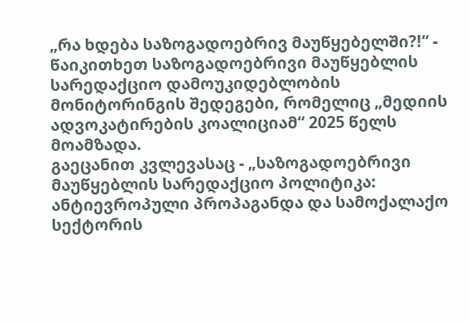„რა ხდება საზოგადოებრივ მაუწყებელში?!“ - წაიკითხეთ საზოგადოებრივი მაუწყებლის სარედაქციო დამოუკიდებლობის მონიტორინგის შედეგები, რომელიც „მედიის ადვოკატირების კოალიციამ“ 2025 წელს მოამზადა.
გაეცანით კვლევასაც - „საზოგადოებრივი მაუწყებლის სარედაქციო პოლიტიკა: ანტიევროპული პროპაგანდა და სამოქალაქო სექტორის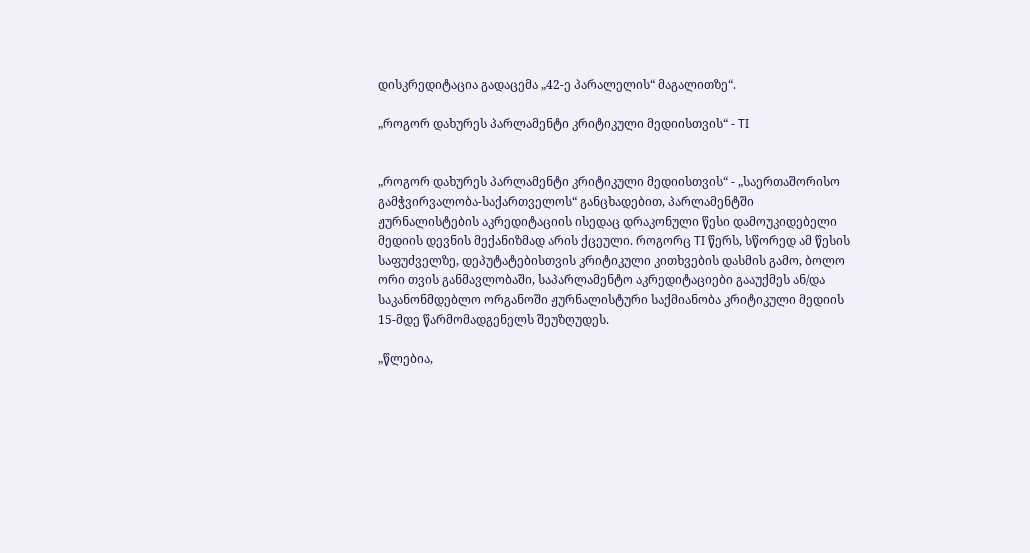დისკრედიტაცია გადაცემა „42-ე პარალელის“ მაგალითზე“.

„როგორ დახურეს პარლამენტი კრიტიკული მედიისთვის“ - TI


„როგორ დახურეს პარლამენტი კრიტიკული მედიისთვის“ - „საერთაშორისო გამჭვირვალობა-საქართველოს“ განცხადებით, პარლამენტში ჟურნალისტების აკრედიტაციის ისედაც დრაკონული წესი დამოუკიდებელი მედიის დევნის მექანიზმად არის ქცეული. როგორც TI წერს, სწორედ ამ წესის საფუძველზე, დეპუტატებისთვის კრიტიკული კითხვების დასმის გამო, ბოლო ორი თვის განმავლობაში, საპარლამენტო აკრედიტაციები გააუქმეს ან/და საკანონმდებლო ორგანოში ჟურნალისტური საქმიანობა კრიტიკული მედიის 15-მდე წარმომადგენელს შეუზღუდეს.

„წლებია,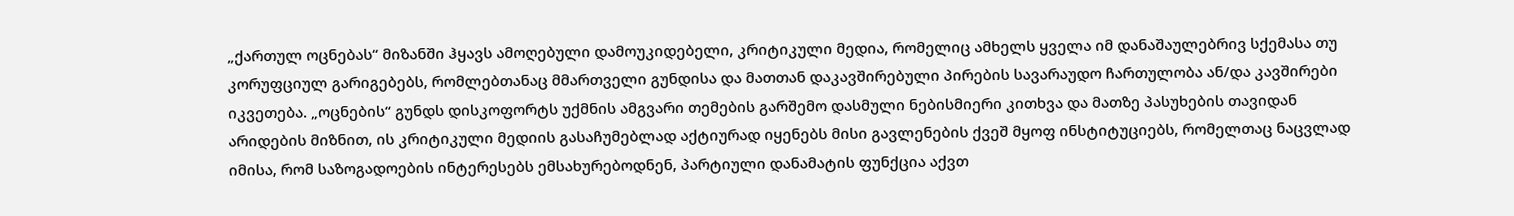„ქართულ ოცნებას“ მიზანში ჰყავს ამოღებული დამოუკიდებელი, კრიტიკული მედია, რომელიც ამხელს ყველა იმ დანაშაულებრივ სქემასა თუ კორუფციულ გარიგებებს, რომლებთანაც მმართველი გუნდისა და მათთან დაკავშირებული პირების სავარაუდო ჩართულობა ან/და კავშირები იკვეთება. „ოცნების“ გუნდს დისკოფორტს უქმნის ამგვარი თემების გარშემო დასმული ნებისმიერი კითხვა და მათზე პასუხების თავიდან არიდების მიზნით, ის კრიტიკული მედიის გასაჩუმებლად აქტიურად იყენებს მისი გავლენების ქვეშ მყოფ ინსტიტუციებს, რომელთაც ნაცვლად იმისა, რომ საზოგადოების ინტერესებს ემსახურებოდნენ, პარტიული დანამატის ფუნქცია აქვთ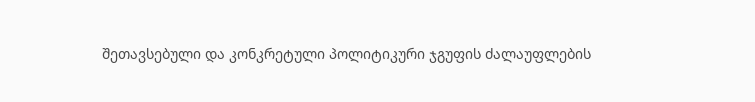შეთავსებული და კონკრეტული პოლიტიკური ჯგუფის ძალაუფლების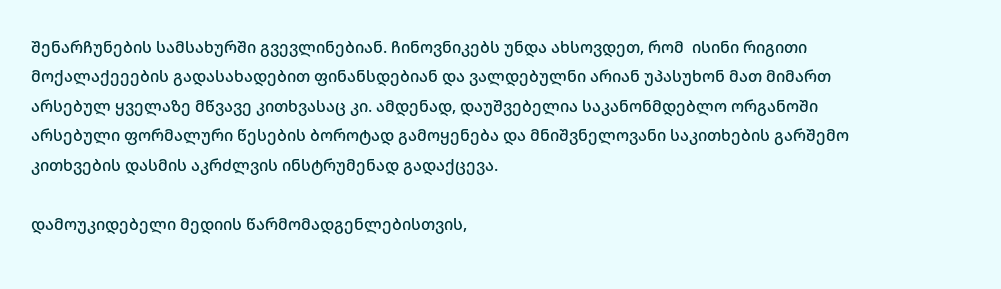შენარჩუნების სამსახურში გვევლინებიან. ჩინოვნიკებს უნდა ახსოვდეთ, რომ  ისინი რიგითი მოქალაქეეების გადასახადებით ფინანსდებიან და ვალდებულნი არიან უპასუხონ მათ მიმართ არსებულ ყველაზე მწვავე კითხვასაც კი. ამდენად, დაუშვებელია საკანონმდებლო ორგანოში არსებული ფორმალური წესების ბოროტად გამოყენება და მნიშვნელოვანი საკითხების გარშემო კითხვების დასმის აკრძლვის ინსტრუმენად გადაქცევა.

დამოუკიდებელი მედიის წარმომადგენლებისთვის,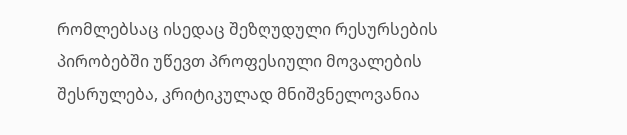რომლებსაც ისედაც შეზღუდული რესურსების პირობებში უწევთ პროფესიული მოვალების შესრულება, კრიტიკულად მნიშვნელოვანია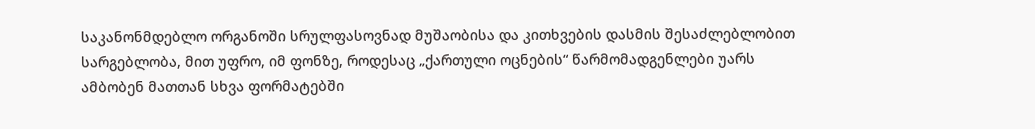საკანონმდებლო ორგანოში სრულფასოვნად მუშაობისა და კითხვების დასმის შესაძლებლობით სარგებლობა, მით უფრო, იმ ფონზე, როდესაც „ქართული ოცნების“ წარმომადგენლები უარს ამბობენ მათთან სხვა ფორმატებში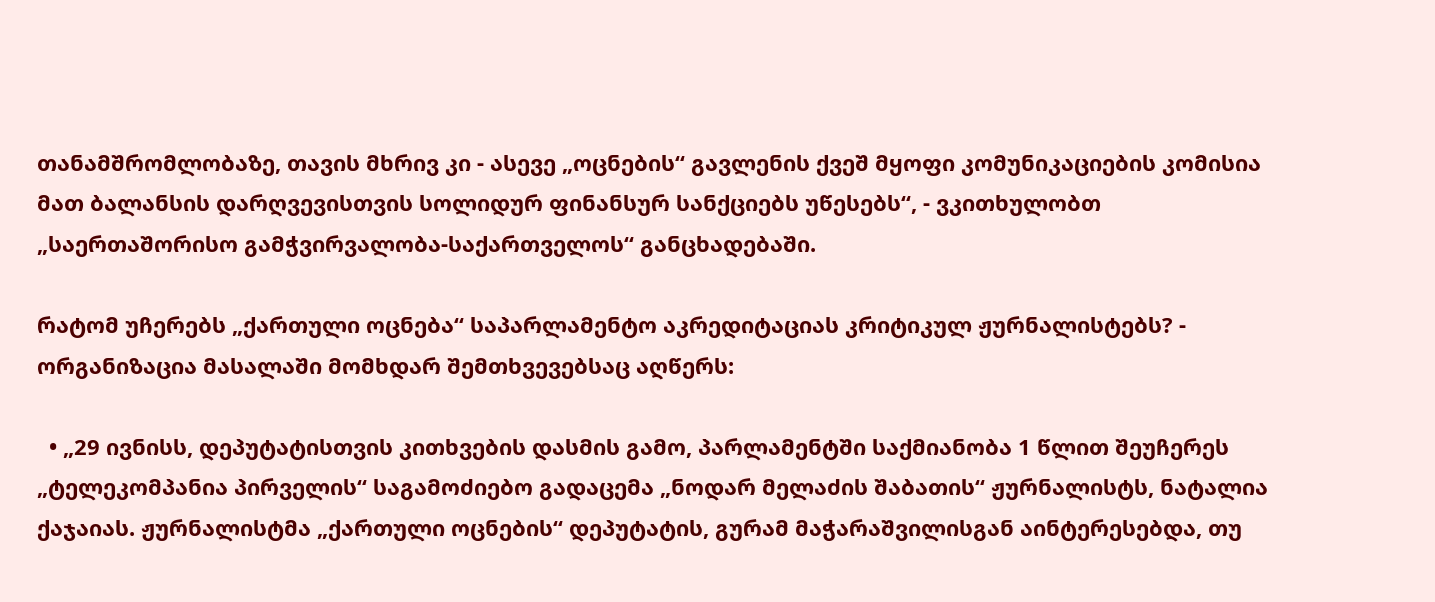თანამშრომლობაზე, თავის მხრივ კი - ასევე „ოცნების“ გავლენის ქვეშ მყოფი კომუნიკაციების კომისია მათ ბალანსის დარღვევისთვის სოლიდურ ფინანსურ სანქციებს უწესებს“, - ვკითხულობთ „საერთაშორისო გამჭვირვალობა-საქართველოს“ განცხადებაში.

რატომ უჩერებს „ქართული ოცნება“ საპარლამენტო აკრედიტაციას კრიტიკულ ჟურნალისტებს? - ორგანიზაცია მასალაში მომხდარ შემთხვევებსაც აღწერს:

  • „29 ივნისს, დეპუტატისთვის კითხვების დასმის გამო, პარლამენტში საქმიანობა 1 წლით შეუჩერეს „ტელეკომპანია პირველის“ საგამოძიებო გადაცემა „ნოდარ მელაძის შაბათის“ ჟურნალისტს, ნატალია ქაჯაიას. ჟურნალისტმა „ქართული ოცნების“ დეპუტატის, გურამ მაჭარაშვილისგან აინტერესებდა, თუ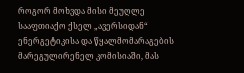როგორ მოხვდა მისი მეუღლე სააფთიაქო ქსელ „ავერსიდან“ ენერგეტიკისა და წყალმომარაგების მარეგულირენელ კომისიაში, მას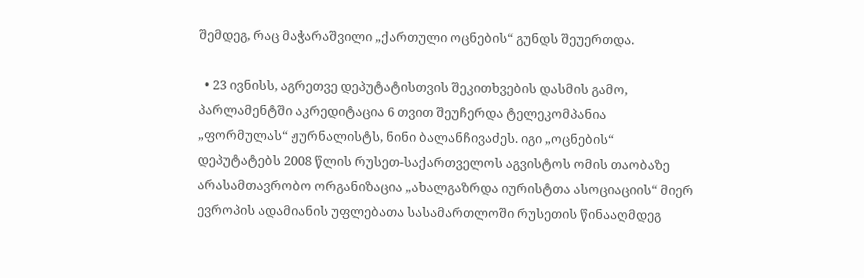შემდეგ, რაც მაჭარაშვილი „ქართული ოცნების“ გუნდს შეუერთდა.

  • 23 ივნისს, აგრეთვე დეპუტატისთვის შეკითხვების დასმის გამო, პარლამენტში აკრედიტაცია 6 თვით შეუჩერდა ტელეკომპანია „ფორმულას“ ჟურნალისტს, ნინი ბალანჩივაძეს. იგი „ოცნების“ დეპუტატებს 2008 წლის რუსეთ-საქართველოს აგვისტოს ომის თაობაზე არასამთავრობო ორგანიზაცია „ახალგაზრდა იურისტთა ასოციაციის“ მიერ ევროპის ადამიანის უფლებათა სასამართლოში რუსეთის წინააღმდეგ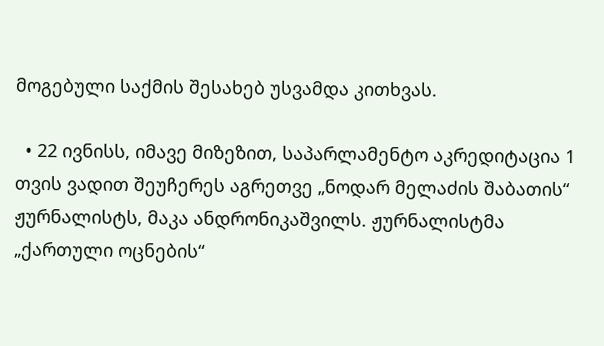მოგებული საქმის შესახებ უსვამდა კითხვას.

  • 22 ივნისს, იმავე მიზეზით, საპარლამენტო აკრედიტაცია 1 თვის ვადით შეუჩერეს აგრეთვე „ნოდარ მელაძის შაბათის“ ჟურნალისტს, მაკა ანდრონიკაშვილს. ჟურნალისტმა „ქართული ოცნების“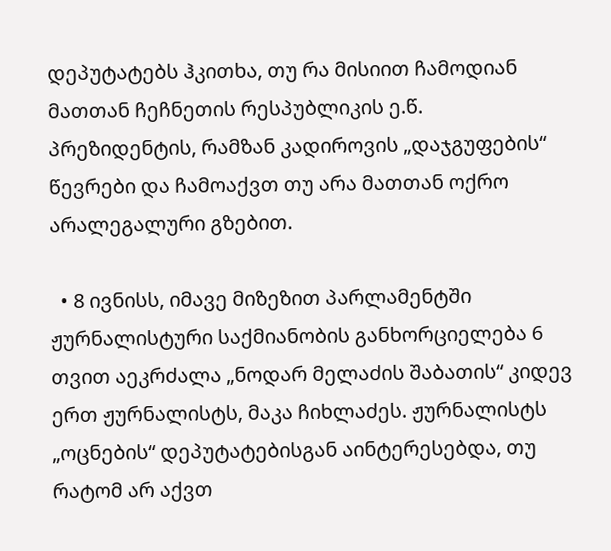დეპუტატებს ჰკითხა, თუ რა მისიით ჩამოდიან მათთან ჩეჩნეთის რესპუბლიკის ე.წ. პრეზიდენტის, რამზან კადიროვის „დაჯგუფების“ წევრები და ჩამოაქვთ თუ არა მათთან ოქრო არალეგალური გზებით.

  • 8 ივნისს, იმავე მიზეზით პარლამენტში ჟურნალისტური საქმიანობის განხორციელება 6 თვით აეკრძალა „ნოდარ მელაძის შაბათის“ კიდევ ერთ ჟურნალისტს, მაკა ჩიხლაძეს. ჟურნალისტს „ოცნების“ დეპუტატებისგან აინტერესებდა, თუ რატომ არ აქვთ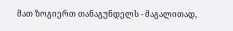მათ ზოგიერთ თანაგუნდელს - მაგალითად,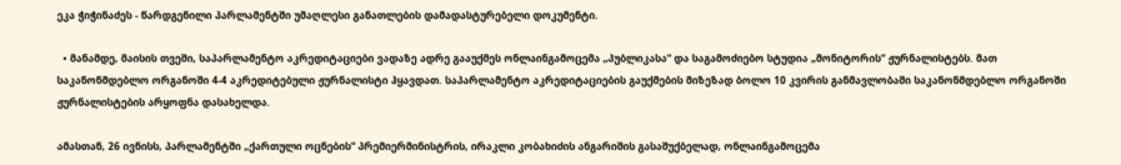ეკა ჭიჭინაძეს - წარდგენილი პარლამენტში უმაღლესი განათლების დამადასტურებელი დოკუმენტი.

  • მანამდე, მაისის თვეში, საპარლამენტო აკრედიტაციები ვადაზე ადრე გააუქმეს ონლაინგამოცემა „პუბლიკასა“ და საგამოძიებო სტუდია „მონიტორის“ ჟურნალისტებს. მათ საკანონმდებლო ორგანოში 4-4 აკრედიტებული ჟურნალისტი ჰყავდათ. საპარლამენტო აკრედიტაციების გაუქმების მიზეზად ბოლო 10 კვირის განმავლობაში საკანონმდებლო ორგანოში ჟურნალისტების არყოფნა დასახელდა.

ამასთან, 26 ივნისს, პარლამენტში „ქართული ოცნების“ პრემიერმინისტრის, ირაკლი კობახიძის ანგარიშის გასაშუქბელად, ონლაინგამოცემა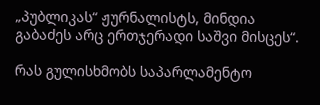„პუბლიკას“ ჟურნალისტს, მინდია გაბაძეს არც ერთჯერადი საშვი მისცეს“.

რას გულისხმობს საპარლამენტო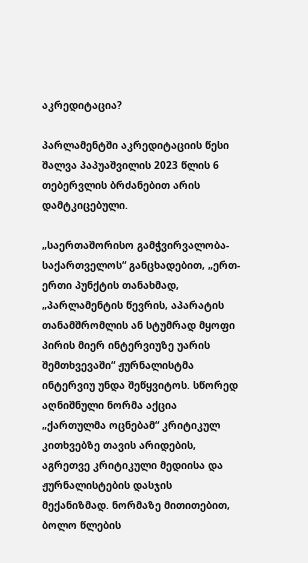აკრედიტაცია?

პარლამენტში აკრედიტაციის წესი შალვა პაპუაშვილის 2023 წლის 6 თებერვლის ბრძანებით არის დამტკიცებული.

„საერთაშორისო გამჭვირვალობა-საქართველოს“ განცხადებით, „ერთ-ერთი პუნქტის თანახმად, „პარლამენტის წევრის, აპარატის თანამშრომლის ან სტუმრად მყოფი პირის მიერ ინტერვიუზე უარის შემთხვევაში“ ჟურნალისტმა ინტერვიუ უნდა შეწყვიტოს. სწორედ აღნიშნული ნორმა აქცია „ქართულმა ოცნებამ“ კრიტიკულ კითხვებზე თავის არიდების, აგრეთვე კრიტიკული მედიისა და ჟურნალისტების დასჯის მექანიზმად. ნორმაზე მითითებით, ბოლო წლების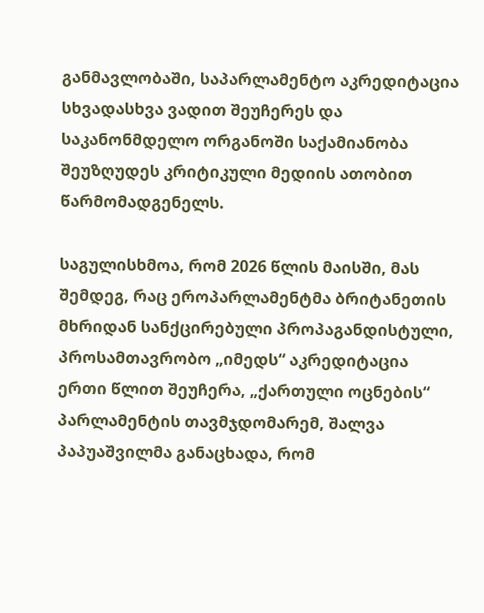განმავლობაში, საპარლამენტო აკრედიტაცია სხვადასხვა ვადით შეუჩერეს და საკანონმდელო ორგანოში საქამიანობა შეუზღუდეს კრიტიკული მედიის ათობით წარმომადგენელს.

საგულისხმოა, რომ 2026 წლის მაისში, მას შემდეგ, რაც ეროპარლამენტმა ბრიტანეთის მხრიდან სანქცირებული პროპაგანდისტული, პროსამთავრობო „იმედს“ აკრედიტაცია ერთი წლით შეუჩერა, „ქართული ოცნების“ პარლამენტის თავმჯდომარემ, შალვა პაპუაშვილმა განაცხადა, რომ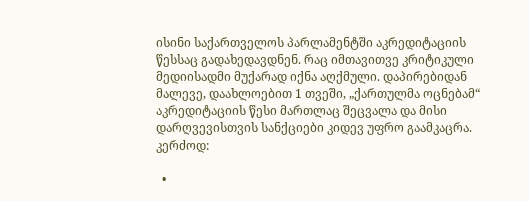ისინი საქართველოს პარლამენტში აკრედიტაციის წესსაც გადახედავდნენ. რაც იმთავითვე კრიტიკული მედიისადმი მუქარად იქნა აღქმული. დაპირებიდან მალევე, დაახლოებით 1 თვეში, „ქართულმა ოცნებამ“ აკრედიტაციის წესი მართლაც შეცვალა და მისი დარღვევისთვის სანქციები კიდევ უფრო გაამკაცრა. კერძოდ:

  •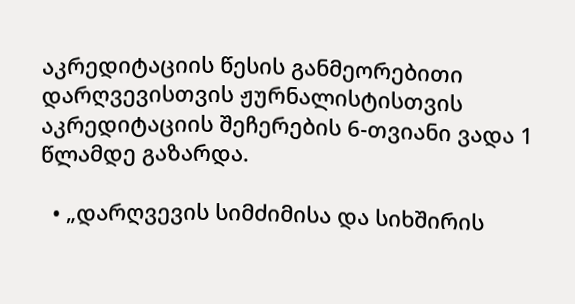აკრედიტაციის წესის განმეორებითი დარღვევისთვის ჟურნალისტისთვის აკრედიტაციის შეჩერების 6-თვიანი ვადა 1 წლამდე გაზარდა.

  • „დარღვევის სიმძიმისა და სიხშირის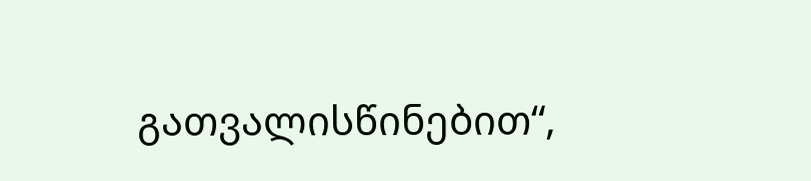გათვალისწინებით“,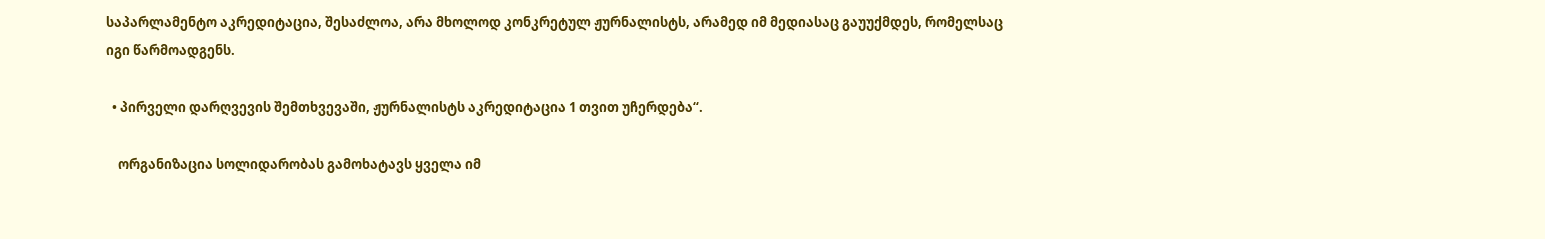საპარლამენტო აკრედიტაცია, შესაძლოა, არა მხოლოდ კონკრეტულ ჟურნალისტს, არამედ იმ მედიასაც გაუუქმდეს, რომელსაც იგი წარმოადგენს.

  • პირველი დარღვევის შემთხვევაში, ჟურნალისტს აკრედიტაცია 1 თვით უჩერდება“.

    ორგანიზაცია სოლიდარობას გამოხატავს ყველა იმ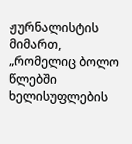ჟურნალისტის მიმართ, „რომელიც ბოლო წლებში ხელისუფლების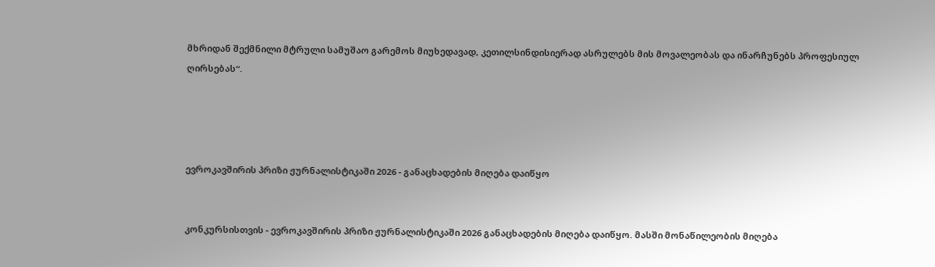მხრიდან შექმნილი მტრული სამუშაო გარემოს მიუხედავად, კეთილსინდისიერად ასრულებს მის მოვალეობას და ინარჩუნებს პროფესიულ ღირსებას“.




ევროკავშირის პრიზი ჟურნალისტიკაში 2026 - განაცხადების მიღება დაიწყო


კონკურსისთვის - ევროკავშირის პრიზი ჟურნალისტიკაში 2026 განაცხადების მიღება დაიწყო. მასში მონაწილეობის მიღება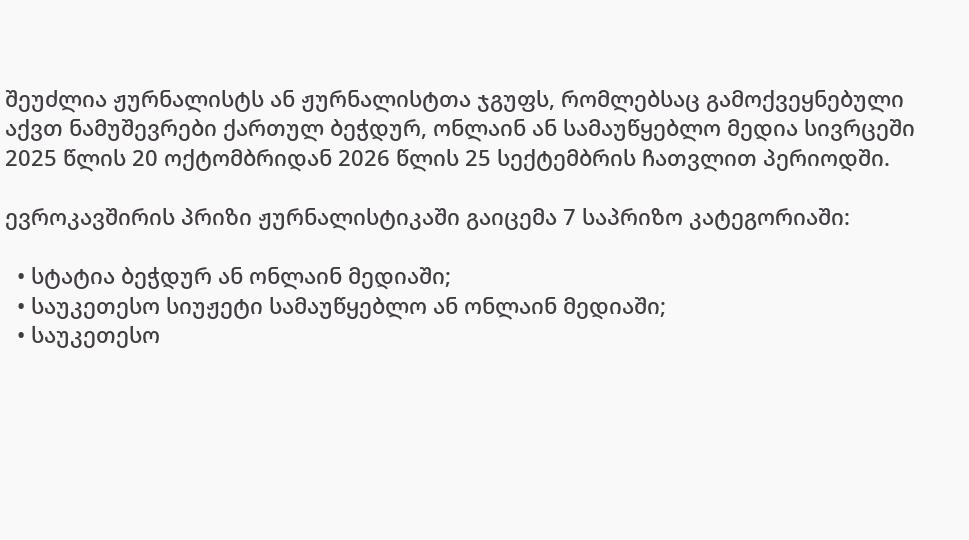შეუძლია ჟურნალისტს ან ჟურნალისტთა ჯგუფს, რომლებსაც გამოქვეყნებული აქვთ ნამუშევრები ქართულ ბეჭდურ, ონლაინ ან სამაუწყებლო მედია სივრცეში 2025 წლის 20 ოქტომბრიდან 2026 წლის 25 სექტემბრის ჩათვლით პერიოდში.

ევროკავშირის პრიზი ჟურნალისტიკაში გაიცემა 7 საპრიზო კატეგორიაში:

  • სტატია ბეჭდურ ან ონლაინ მედიაში;
  • საუკეთესო სიუჟეტი სამაუწყებლო ან ონლაინ მედიაში;
  • საუკეთესო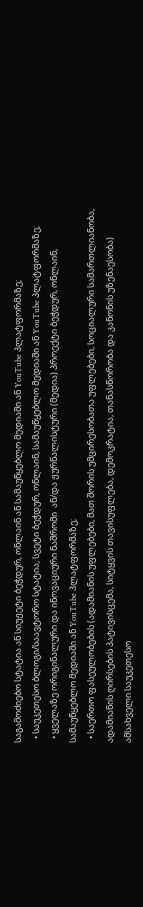საგამოძიებო სტატია ან სიუჟეტი ბეჭდურ, ონლაინ ან სამაუწყებლო მედიაში ან YouTube პლატფორმაზე;
  • საუკეთესო ბლოგი/საავტორო სტატია, სვეტი ბეჭდურ, ონლაინ, სამაუწყებლო მედიაში ან YouTube პლატფორმაზე;
  • ყველაზე ორიგინალური და ინოვაციური ნაშრომი  ან/და ჟურნალისტური (მედია) პროექტი ბეჭდურ, ონლაინ, სამაუწყებლო მედიაში ან YouTube პლატფორმაზე;
  • საერთო ფასეულობების (ადამიანის უფლებები, მათ შორის უმცირესობათა უფლებები, სოციალური სამართლიანობა, ადამიანის ღირსების პატივისცემა, სიტყვის თავისუფლება, დემოკრატია, თანასწორობა და კანონის უზენაესობა) ამსახველი საუკეთესო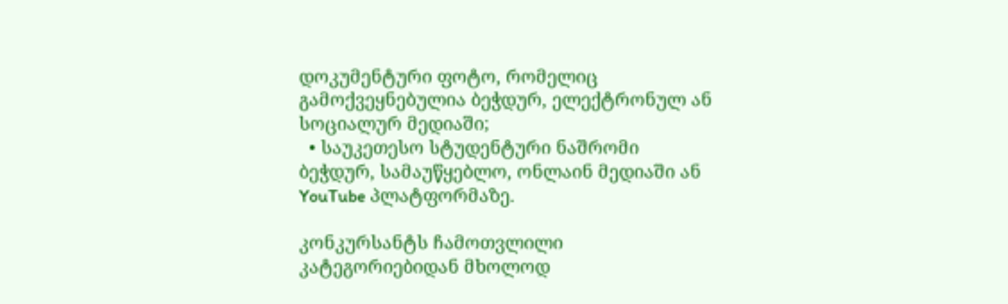დოკუმენტური ფოტო, რომელიც გამოქვეყნებულია ბეჭდურ, ელექტრონულ ან სოციალურ მედიაში;
  • საუკეთესო სტუდენტური ნაშრომი ბეჭდურ, სამაუწყებლო, ონლაინ მედიაში ან YouTube პლატფორმაზე.

კონკურსანტს ჩამოთვლილი კატეგორიებიდან მხოლოდ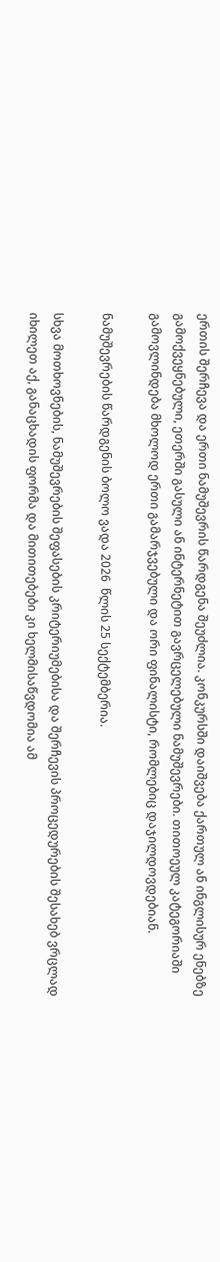ერთის შერჩევა და ერთი ნამუშევრის წარდგენა შეუძლია. კონკურსში დაიშვება ქართულ ან ინგლისურ ენებზე გამოქვეყნებული, ეთერში გასული ან ინტერნეტით გავრცელებული ნამუშევრები. თითოეულ კატეგორიაში გამოვლინდება მხოლოდ ერთი გამარჯვებული და ორი ფინალისტი, რომლებიც დაჯილდოვდებიან.

ნამუშევრების წარდგენის ბოლო ვადა 2026  წლის 25 სექტემბერია.

სხვა მოთხოვნების, ნამუშევრების შეფასების კრიტერიუმებისა და შერჩევის პროცედურების შესახებ ვრცლად იხილეთ აქ, განაცხადის ფორმა და მითითებები კი ხელმისაწვდომია ამ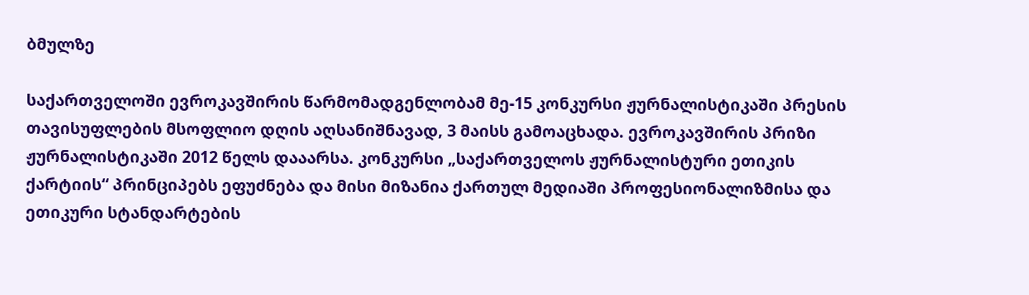ბმულზე

საქართველოში ევროკავშირის წარმომადგენლობამ მე-15 კონკურსი ჟურნალისტიკაში პრესის თავისუფლების მსოფლიო დღის აღსანიშნავად, 3 მაისს გამოაცხადა. ევროკავშირის პრიზი ჟურნალისტიკაში 2012 წელს დააარსა. კონკურსი „საქართველოს ჟურნალისტური ეთიკის ქარტიის“ პრინციპებს ეფუძნება და მისი მიზანია ქართულ მედიაში პროფესიონალიზმისა და ეთიკური სტანდარტების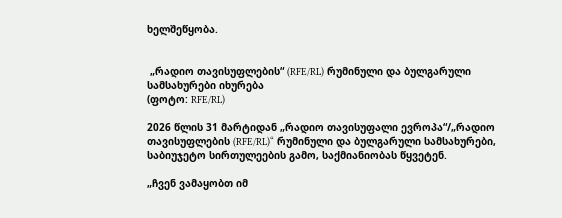ხელშეწყობა.


 „რადიო თავისუფლების“ (RFE/RL) რუმინული და ბულგარული სამსახურები იხურება
(ფოტო: RFE/RL)

2026 წლის 31 მარტიდან „რადიო თავისუფალი ევროპა“/„რადიო თავისუფლების (RFE/RL)“ რუმინული და ბულგარული სამსახურები, საბიუჯეტო სირთულეების გამო, საქმიანიობას წყვეტენ.

„ჩვენ ვამაყობთ იმ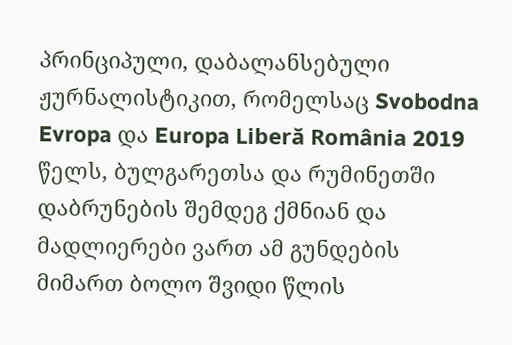პრინციპული, დაბალანსებული ჟურნალისტიკით, რომელსაც Svobodna Evropa და Europa Liberă România 2019 წელს, ბულგარეთსა და რუმინეთში დაბრუნების შემდეგ ქმნიან და მადლიერები ვართ ამ გუნდების მიმართ ბოლო შვიდი წლის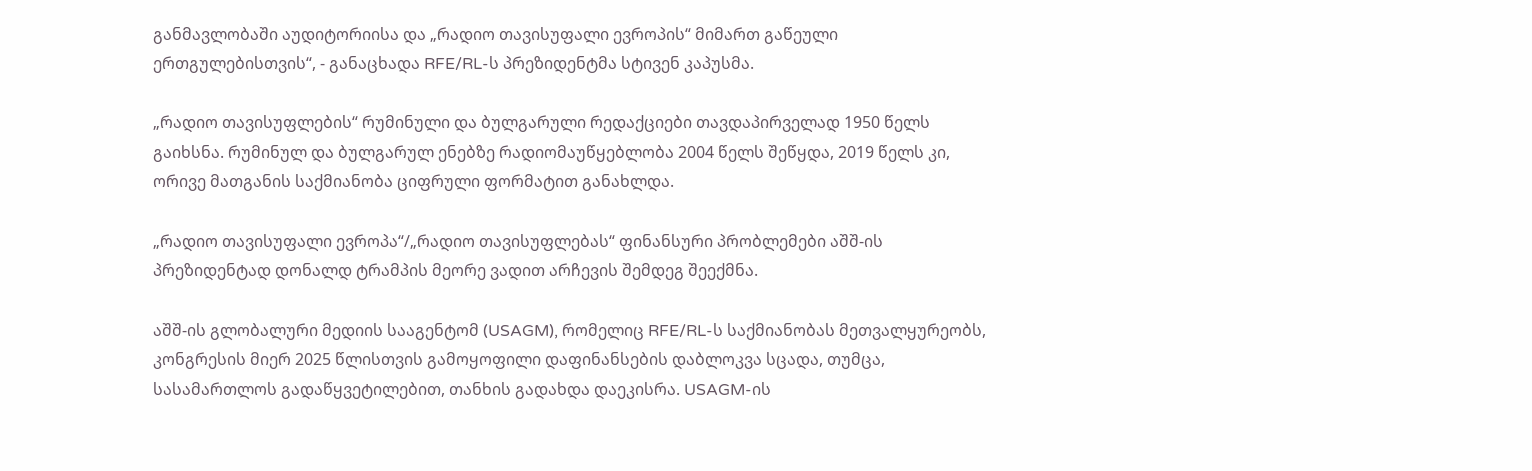განმავლობაში აუდიტორიისა და „რადიო თავისუფალი ევროპის“ მიმართ გაწეული ერთგულებისთვის“, - განაცხადა RFE/RL-ს პრეზიდენტმა სტივენ კაპუსმა.

„რადიო თავისუფლების“ რუმინული და ბულგარული რედაქციები თავდაპირველად 1950 წელს გაიხსნა. რუმინულ და ბულგარულ ენებზე რადიომაუწყებლობა 2004 წელს შეწყდა, 2019 წელს კი, ორივე მათგანის საქმიანობა ციფრული ფორმატით განახლდა.

„რადიო თავისუფალი ევროპა“/„რადიო თავისუფლებას“ ფინანსური პრობლემები აშშ-ის პრეზიდენტად დონალდ ტრამპის მეორე ვადით არჩევის შემდეგ შეექმნა.

აშშ-ის გლობალური მედიის სააგენტომ (USAGM), რომელიც RFE/RL-ს საქმიანობას მეთვალყურეობს, კონგრესის მიერ 2025 წლისთვის გამოყოფილი დაფინანსების დაბლოკვა სცადა, თუმცა, სასამართლოს გადაწყვეტილებით, თანხის გადახდა დაეკისრა. USAGM-ის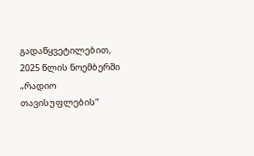გადაწყვეტილებით, 2025 წლის ნოემბერში „რადიო თავისუფლების“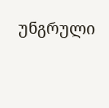უნგრული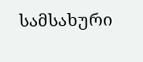სამსახური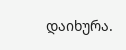დაიხურა.